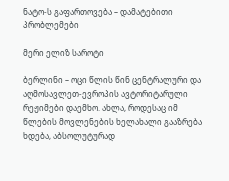ნატო-ს გაფართოვება – დამატებითი პრობლემები

მერი ელიზ საროტი

ბერლინი – ოცი წლის წინ ცენტრალური და აღმოსავლეთ-ევროპის ავტორიტარული რეჟიმები დაემხო. ახლა, როდესაც იმ წლების მოვლენების ხელახალი გააზრება ხდება, აბსოლუტურად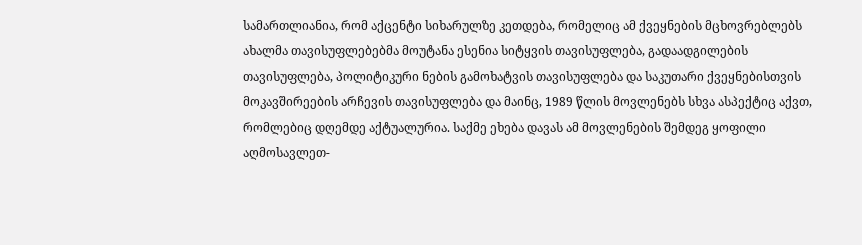სამართლიანია, რომ აქცენტი სიხარულზე კეთდება, რომელიც ამ ქვეყნების მცხოვრებლებს ახალმა თავისუფლებებმა მოუტანა ესენია სიტყვის თავისუფლება, გადაადგილების თავისუფლება, პოლიტიკური ნების გამოხატვის თავისუფლება და საკუთარი ქვეყნებისთვის მოკავშირეების არჩევის თავისუფლება და მაინც, 1989 წლის მოვლენებს სხვა ასპექტიც აქვთ, რომლებიც დღემდე აქტუალურია. საქმე ეხება დავას ამ მოვლენების შემდეგ ყოფილი აღმოსავლეთ-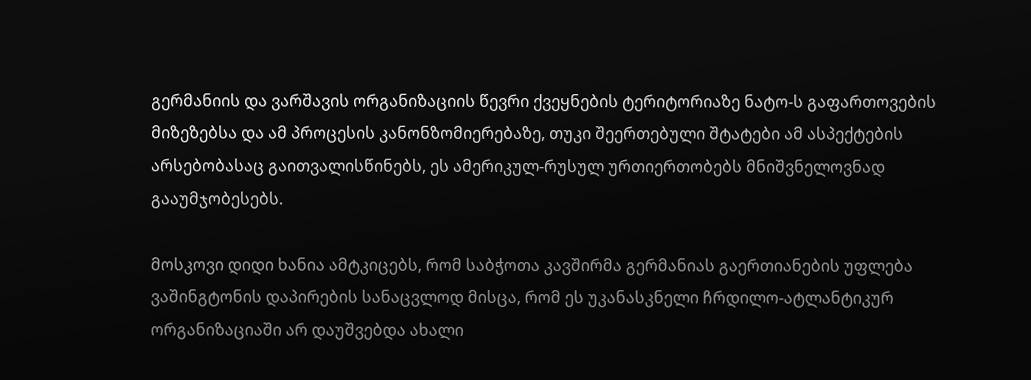გერმანიის და ვარშავის ორგანიზაციის წევრი ქვეყნების ტერიტორიაზე ნატო-ს გაფართოვების მიზეზებსა და ამ პროცესის კანონზომიერებაზე, თუკი შეერთებული შტატები ამ ასპექტების არსებობასაც გაითვალისწინებს, ეს ამერიკულ-რუსულ ურთიერთობებს მნიშვნელოვნად გააუმჯობესებს.

მოსკოვი დიდი ხანია ამტკიცებს, რომ საბჭოთა კავშირმა გერმანიას გაერთიანების უფლება ვაშინგტონის დაპირების სანაცვლოდ მისცა, რომ ეს უკანასკნელი ჩრდილო-ატლანტიკურ ორგანიზაციაში არ დაუშვებდა ახალი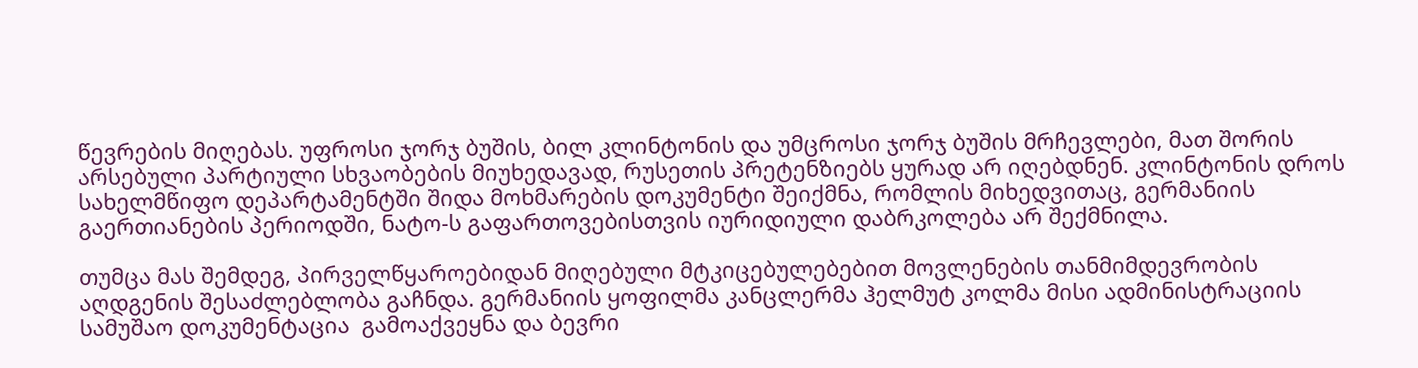წევრების მიღებას. უფროსი ჯორჯ ბუშის, ბილ კლინტონის და უმცროსი ჯორჯ ბუშის მრჩევლები, მათ შორის არსებული პარტიული სხვაობების მიუხედავად, რუსეთის პრეტენზიებს ყურად არ იღებდნენ. კლინტონის დროს სახელმწიფო დეპარტამენტში შიდა მოხმარების დოკუმენტი შეიქმნა, რომლის მიხედვითაც, გერმანიის გაერთიანების პერიოდში, ნატო-ს გაფართოვებისთვის იურიდიული დაბრკოლება არ შექმნილა.

თუმცა მას შემდეგ, პირველწყაროებიდან მიღებული მტკიცებულებებით მოვლენების თანმიმდევრობის აღდგენის შესაძლებლობა გაჩნდა. გერმანიის ყოფილმა კანცლერმა ჰელმუტ კოლმა მისი ადმინისტრაციის სამუშაო დოკუმენტაცია  გამოაქვეყნა და ბევრი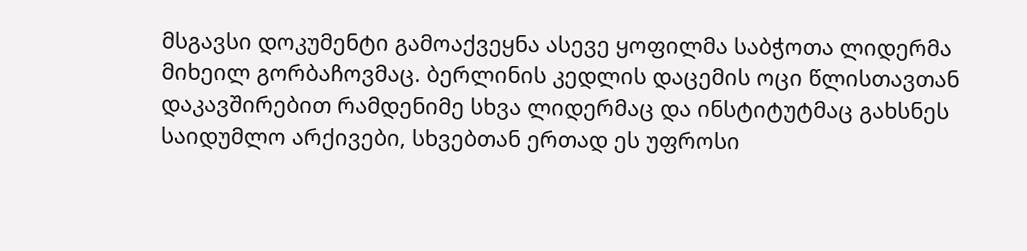მსგავსი დოკუმენტი გამოაქვეყნა ასევე ყოფილმა საბჭოთა ლიდერმა მიხეილ გორბაჩოვმაც. ბერლინის კედლის დაცემის ოცი წლისთავთან დაკავშირებით რამდენიმე სხვა ლიდერმაც და ინსტიტუტმაც გახსნეს საიდუმლო არქივები, სხვებთან ერთად ეს უფროსი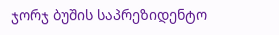ჯორჯ ბუშის საპრეზიდენტო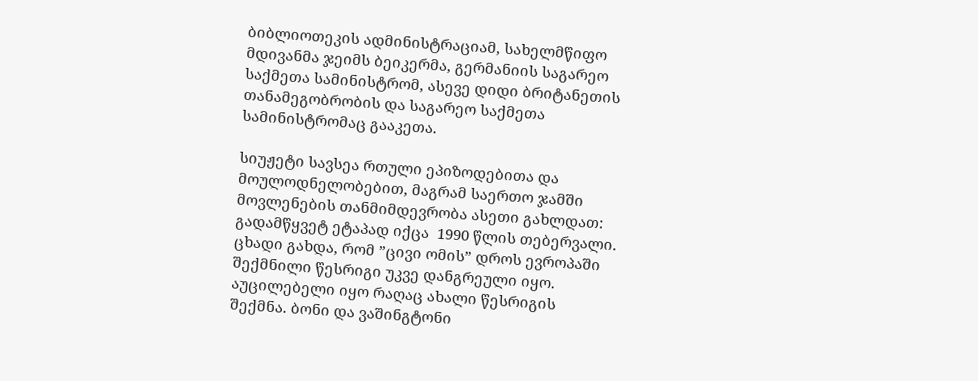ბიბლიოთეკის ადმინისტრაციამ, სახელმწიფო მდივანმა ჯეიმს ბეიკერმა, გერმანიის საგარეო საქმეთა სამინისტრომ, ასევე დიდი ბრიტანეთის თანამეგობრობის და საგარეო საქმეთა სამინისტრომაც გააკეთა.

სიუჟეტი სავსეა რთული ეპიზოდებითა და მოულოდნელობებით, მაგრამ საერთო ჯამში მოვლენების თანმიმდევრობა ასეთი გახლდათ: გადამწყვეტ ეტაპად იქცა  1990 წლის თებერვალი. ცხადი გახდა, რომ ”ცივი ომის” დროს ევროპაში შექმნილი წესრიგი უკვე დანგრეული იყო. აუცილებელი იყო რაღაც ახალი წესრიგის შექმნა. ბონი და ვაშინგტონი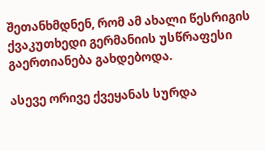შეთანხმდნენ, რომ ამ ახალი წესრიგის ქვაკუთხედი გერმანიის უსწრაფესი გაერთიანება გახდებოდა.

ასევე ორივე ქვეყანას სურდა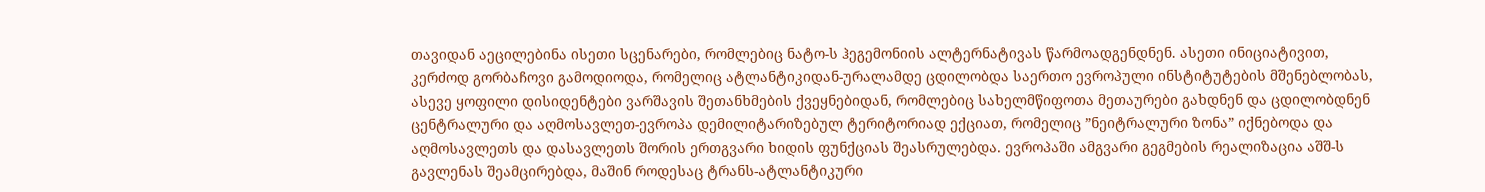თავიდან აეცილებინა ისეთი სცენარები, რომლებიც ნატო-ს ჰეგემონიის ალტერნატივას წარმოადგენდნენ. ასეთი ინიციატივით, კერძოდ გორბაჩოვი გამოდიოდა, რომელიც ატლანტიკიდან-ურალამდე ცდილობდა საერთო ევროპული ინსტიტუტების მშენებლობას, ასევე ყოფილი დისიდენტები ვარშავის შეთანხმების ქვეყნებიდან, რომლებიც სახელმწიფოთა მეთაურები გახდნენ და ცდილობდნენ ცენტრალური და აღმოსავლეთ-ევროპა დემილიტარიზებულ ტერიტორიად ექციათ, რომელიც ”ნეიტრალური ზონა” იქნებოდა და აღმოსავლეთს და დასავლეთს შორის ერთგვარი ხიდის ფუნქციას შეასრულებდა. ევროპაში ამგვარი გეგმების რეალიზაცია აშშ-ს გავლენას შეამცირებდა, მაშინ როდესაც ტრანს-ატლანტიკური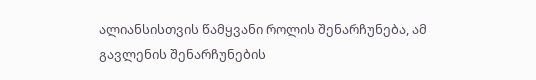ალიანსისთვის წამყვანი როლის შენარჩუნება, ამ გავლენის შენარჩუნების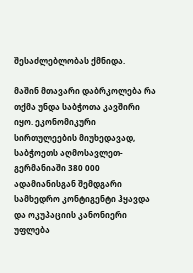შესაძლებლობას ქმნიდა.

მაშინ მთავარი დაბრკოლება რა თქმა უნდა საბჭოთა კავშირი იყო. ეკონომიკური სირთულეების მიუხედავად, საბჭოეთს აღმოსავლეთ-გერმანიაში 380 000 ადამიანისგან შემდგარი სამხედრო კონტიგენტი ჰყავდა და ოკუპაციის კანონიერი უფლება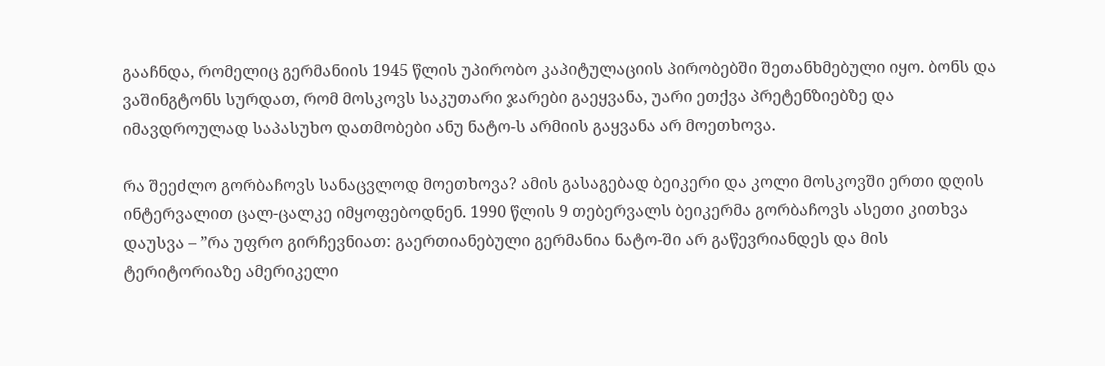გააჩნდა, რომელიც გერმანიის 1945 წლის უპირობო კაპიტულაციის პირობებში შეთანხმებული იყო. ბონს და ვაშინგტონს სურდათ, რომ მოსკოვს საკუთარი ჯარები გაეყვანა, უარი ეთქვა პრეტენზიებზე და იმავდროულად საპასუხო დათმობები ანუ ნატო-ს არმიის გაყვანა არ მოეთხოვა.

რა შეეძლო გორბაჩოვს სანაცვლოდ მოეთხოვა? ამის გასაგებად ბეიკერი და კოლი მოსკოვში ერთი დღის ინტერვალით ცალ-ცალკე იმყოფებოდნენ. 1990 წლის 9 თებერვალს ბეიკერმა გორბაჩოვს ასეთი კითხვა დაუსვა – ”რა უფრო გირჩევნიათ: გაერთიანებული გერმანია ნატო-ში არ გაწევრიანდეს და მის ტერიტორიაზე ამერიკელი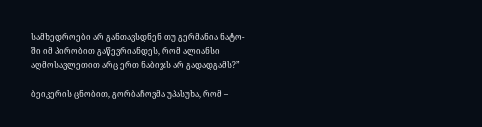სამხედროები არ განთავსდნენ თუ გერმანია ნატო-ში იმ პირობით გაწევრიანდეს, რომ ალიანსი აღმოსავლეთით არც ერთ ნაბიჯს არ გადადგამს?”

ბეიკერის ცნობით, გორბაჩოვმა უპასუხა, რომ –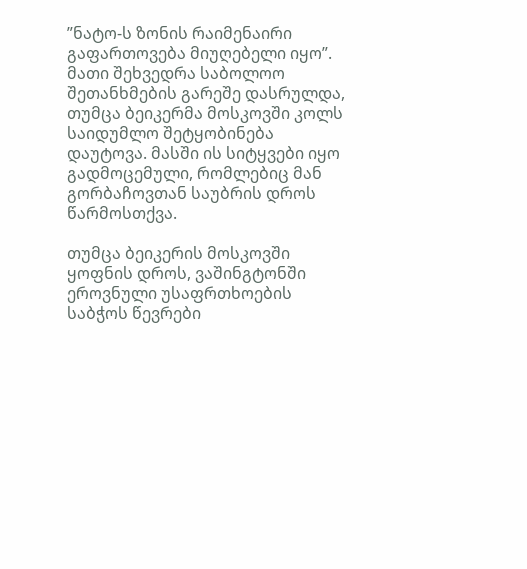”ნატო-ს ზონის რაიმენაირი გაფართოვება მიუღებელი იყო”. მათი შეხვედრა საბოლოო შეთანხმების გარეშე დასრულდა, თუმცა ბეიკერმა მოსკოვში კოლს საიდუმლო შეტყობინება დაუტოვა. მასში ის სიტყვები იყო გადმოცემული, რომლებიც მან გორბაჩოვთან საუბრის დროს წარმოსთქვა.

თუმცა ბეიკერის მოსკოვში ყოფნის დროს, ვაშინგტონში ეროვნული უსაფრთხოების საბჭოს წევრები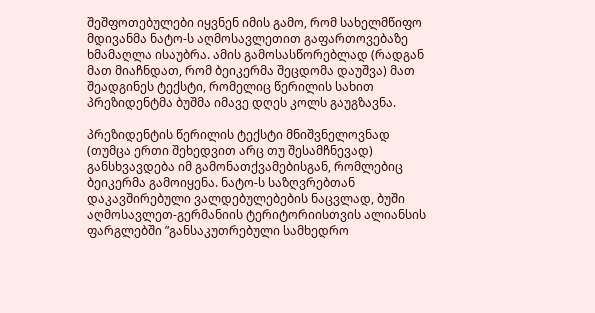შეშფოთებულები იყვნენ იმის გამო, რომ სახელმწიფო მდივანმა ნატო-ს აღმოსავლეთით გაფართოვებაზე ხმამაღლა ისაუბრა. ამის გამოსასწორებლად (რადგან მათ მიაჩნდათ, რომ ბეიკერმა შეცდომა დაუშვა) მათ შეადგინეს ტექსტი, რომელიც წერილის სახით პრეზიდენტმა ბუშმა იმავე დღეს კოლს გაუგზავნა.

პრეზიდენტის წერილის ტექსტი მნიშვნელოვნად (თუმცა ერთი შეხედვით არც თუ შესამჩნევად) განსხვავდება იმ გამონათქვამებისგან, რომლებიც ბეიკერმა გამოიყენა. ნატო-ს საზღვრებთან დაკავშირებული ვალდებულებების ნაცვლად, ბუში აღმოსავლეთ-გერმანიის ტერიტორიისთვის ალიანსის ფარგლებში ”განსაკუთრებული სამხედრო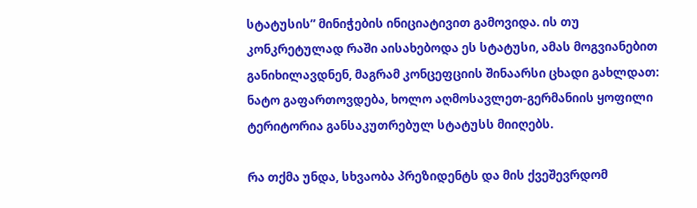სტატუსის” მინიჭების ინიციატივით გამოვიდა. ის თუ კონკრეტულად რაში აისახებოდა ეს სტატუსი, ამას მოგვიანებით განიხილავდნენ, მაგრამ კონცეფციის შინაარსი ცხადი გახლდათ: ნატო გაფართოვდება, ხოლო აღმოსავლეთ-გერმანიის ყოფილი ტერიტორია განსაკუთრებულ სტატუსს მიიღებს.

რა თქმა უნდა, სხვაობა პრეზიდენტს და მის ქვეშევრდომ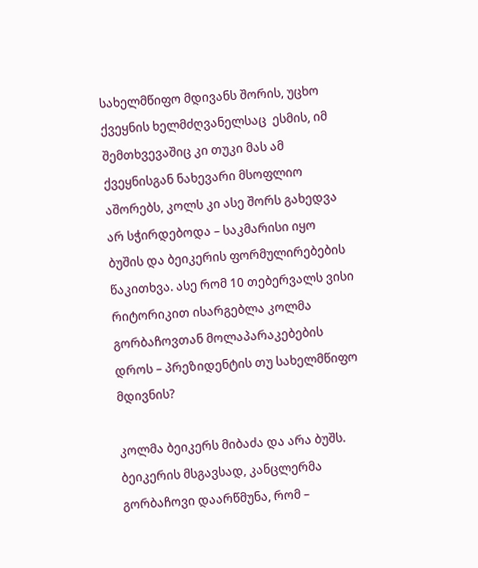სახელმწიფო მდივანს შორის, უცხო ქვეყნის ხელმძღვანელსაც  ესმის, იმ შემთხვევაშიც კი თუკი მას ამ ქვეყნისგან ნახევარი მსოფლიო აშორებს, კოლს კი ასე შორს გახედვა არ სჭირდებოდა – საკმარისი იყო ბუშის და ბეიკერის ფორმულირებების წაკითხვა. ასე რომ 10 თებერვალს ვისი რიტორიკით ისარგებლა კოლმა გორბაჩოვთან მოლაპარაკებების დროს – პრეზიდენტის თუ სახელმწიფო მდივნის?

კოლმა ბეიკერს მიბაძა და არა ბუშს. ბეიკერის მსგავსად, კანცლერმა გორბაჩოვი დაარწმუნა, რომ –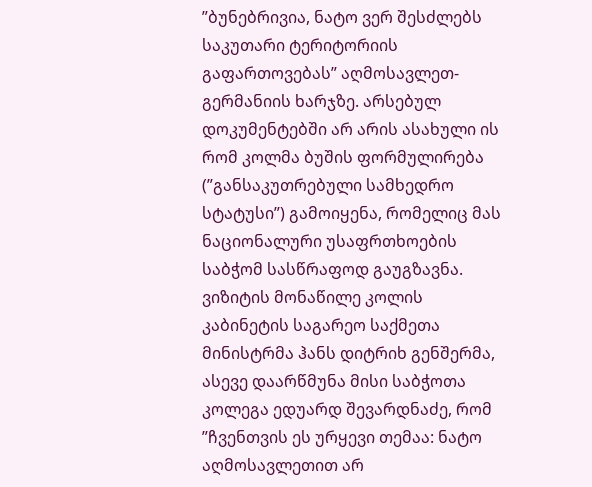”ბუნებრივია, ნატო ვერ შესძლებს საკუთარი ტერიტორიის გაფართოვებას” აღმოსავლეთ-გერმანიის ხარჯზე. არსებულ დოკუმენტებში არ არის ასახული ის რომ კოლმა ბუშის ფორმულირება (”განსაკუთრებული სამხედრო სტატუსი”) გამოიყენა, რომელიც მას ნაციონალური უსაფრთხოების საბჭომ სასწრაფოდ გაუგზავნა. ვიზიტის მონაწილე კოლის კაბინეტის საგარეო საქმეთა მინისტრმა ჰანს დიტრიხ გენშერმა, ასევე დაარწმუნა მისი საბჭოთა კოლეგა ედუარდ შევარდნაძე, რომ ”ჩვენთვის ეს ურყევი თემაა: ნატო აღმოსავლეთით არ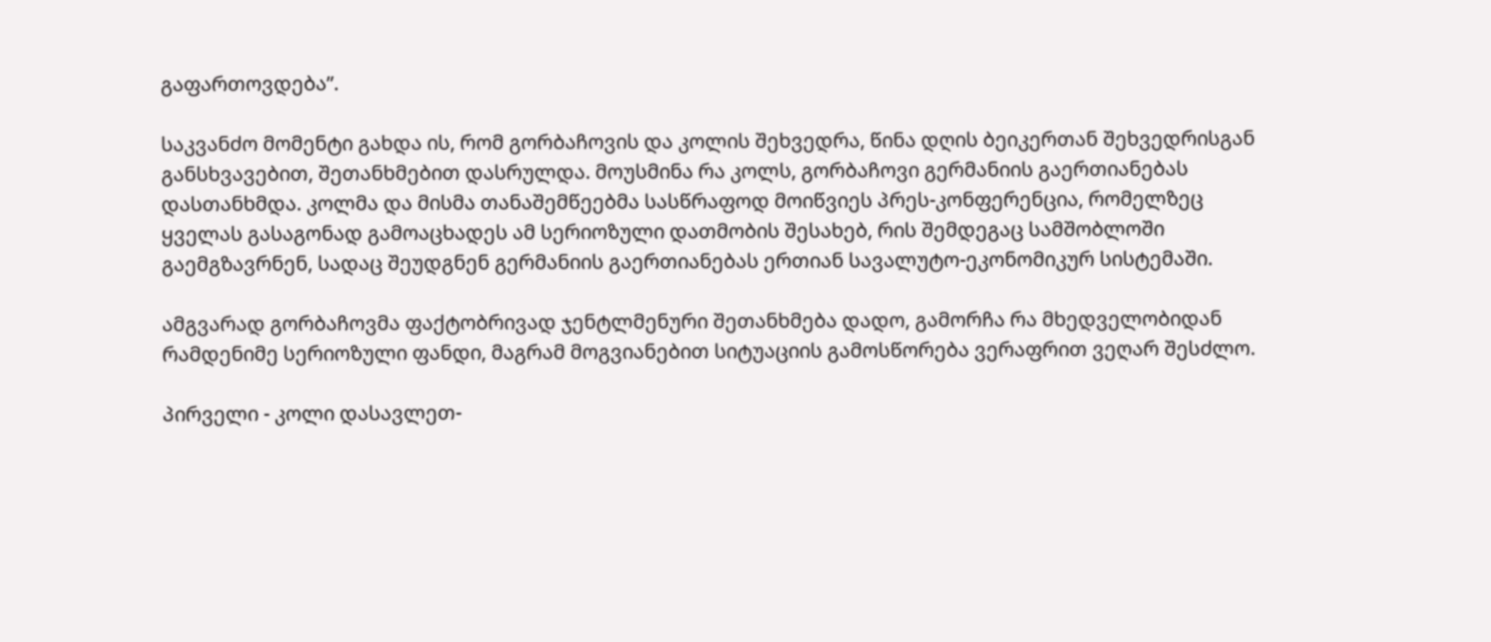გაფართოვდება”.

საკვანძო მომენტი გახდა ის, რომ გორბაჩოვის და კოლის შეხვედრა, წინა დღის ბეიკერთან შეხვედრისგან განსხვავებით, შეთანხმებით დასრულდა. მოუსმინა რა კოლს, გორბაჩოვი გერმანიის გაერთიანებას დასთანხმდა. კოლმა და მისმა თანაშემწეებმა სასწრაფოდ მოიწვიეს პრეს-კონფერენცია, რომელზეც ყველას გასაგონად გამოაცხადეს ამ სერიოზული დათმობის შესახებ, რის შემდეგაც სამშობლოში გაემგზავრნენ, სადაც შეუდგნენ გერმანიის გაერთიანებას ერთიან სავალუტო-ეკონომიკურ სისტემაში.

ამგვარად გორბაჩოვმა ფაქტობრივად ჯენტლმენური შეთანხმება დადო, გამორჩა რა მხედველობიდან რამდენიმე სერიოზული ფანდი, მაგრამ მოგვიანებით სიტუაციის გამოსწორება ვერაფრით ვეღარ შესძლო.

პირველი - კოლი დასავლეთ-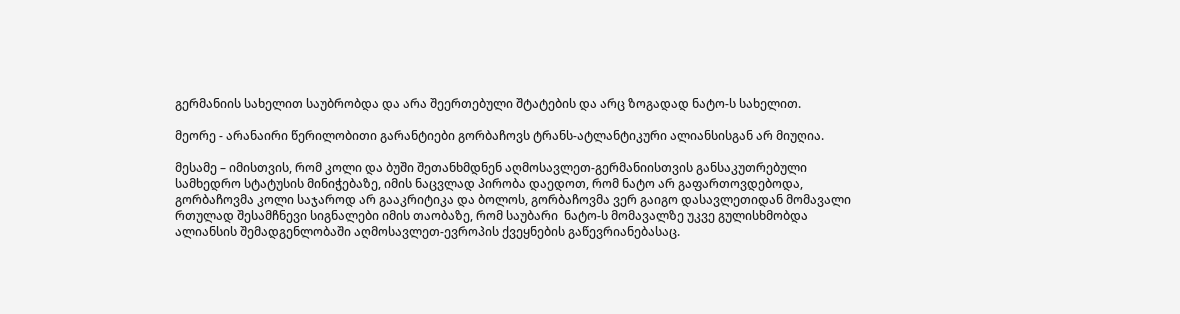გერმანიის სახელით საუბრობდა და არა შეერთებული შტატების და არც ზოგადად ნატო-ს სახელით.

მეორე - არანაირი წერილობითი გარანტიები გორბაჩოვს ტრანს-ატლანტიკური ალიანსისგან არ მიუღია.

მესამე – იმისთვის, რომ კოლი და ბუში შეთანხმდნენ აღმოსავლეთ-გერმანიისთვის განსაკუთრებული სამხედრო სტატუსის მინიჭებაზე, იმის ნაცვლად პირობა დაედოთ, რომ ნატო არ გაფართოვდებოდა, გორბაჩოვმა კოლი საჯაროდ არ გააკრიტიკა და ბოლოს, გორბაჩოვმა ვერ გაიგო დასავლეთიდან მომავალი რთულად შესამჩნევი სიგნალები იმის თაობაზე, რომ საუბარი  ნატო-ს მომავალზე უკვე გულისხმობდა ალიანსის შემადგენლობაში აღმოსავლეთ-ევროპის ქვეყნების გაწევრიანებასაც.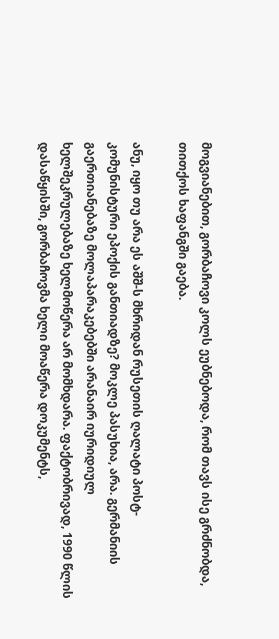მოგვიანებით, გორბაჩოვი კოლს ეუბნებოდა, რომ თავს ისე გრძნობდა, თითქოს ხაფანგში გაება.

ანუ, იყო თუ არა ეს აშშ-ს მხრიდან რუსეთის ღალატი პოსტ-კომუნისტური ეპოქის განთიადზე? მოკლე პასუხია, არა. გერმანიის გაერთიანებაზე მოლაპარაკებებში არანაირ იურიდიულ ხელშეკრულებაზე ხელმოწერა არ მომხდარა. ფაქტობრივად, 1990 წლის დასაწყისში, გორბაჩოვმა ხელი მოაწერა დოკუმენტს,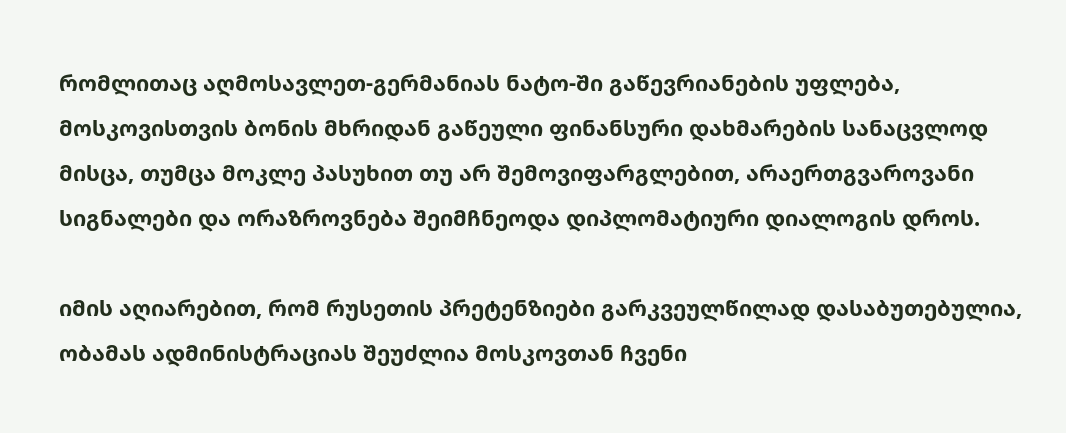რომლითაც აღმოსავლეთ-გერმანიას ნატო-ში გაწევრიანების უფლება, მოსკოვისთვის ბონის მხრიდან გაწეული ფინანსური დახმარების სანაცვლოდ მისცა, თუმცა მოკლე პასუხით თუ არ შემოვიფარგლებით, არაერთგვაროვანი სიგნალები და ორაზროვნება შეიმჩნეოდა დიპლომატიური დიალოგის დროს.

იმის აღიარებით, რომ რუსეთის პრეტენზიები გარკვეულწილად დასაბუთებულია, ობამას ადმინისტრაციას შეუძლია მოსკოვთან ჩვენი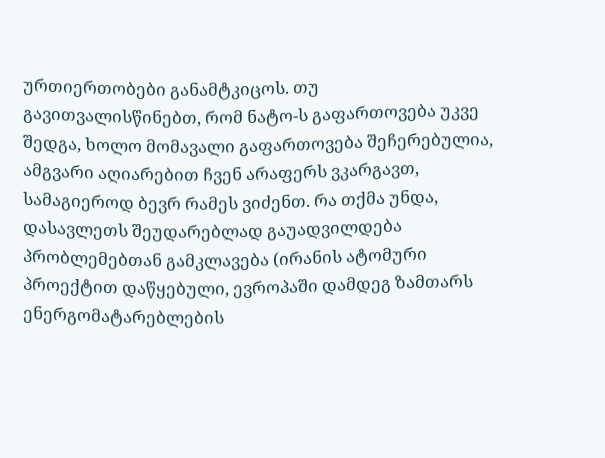ურთიერთობები განამტკიცოს. თუ გავითვალისწინებთ, რომ ნატო-ს გაფართოვება უკვე შედგა, ხოლო მომავალი გაფართოვება შეჩერებულია, ამგვარი აღიარებით ჩვენ არაფერს ვკარგავთ, სამაგიეროდ ბევრ რამეს ვიძენთ. რა თქმა უნდა, დასავლეთს შეუდარებლად გაუადვილდება პრობლემებთან გამკლავება (ირანის ატომური პროექტით დაწყებული, ევროპაში დამდეგ ზამთარს ენერგომატარებლების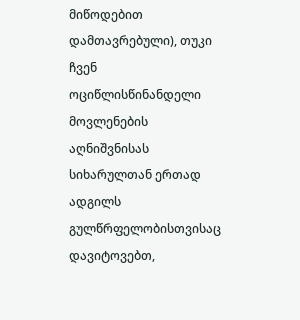მიწოდებით დამთავრებული), თუკი ჩვენ ოციწლისწინანდელი მოვლენების აღნიშვნისას სიხარულთან ერთად ადგილს გულწრფელობისთვისაც დავიტოვებთ,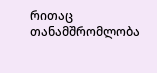რითაც   თანამშრომლობა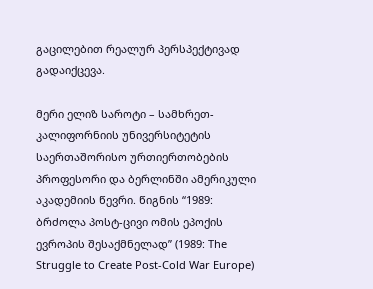გაცილებით რეალურ პერსპექტივად გადაიქცევა.

მერი ელიზ საროტი – სამხრეთ-კალიფორნიის უნივერსიტეტის საერთაშორისო ურთიერთობების პროფესორი და ბერლინში ამერიკული აკადემიის წევრი. წიგნის “1989: ბრძოლა პოსტ-ცივი ომის ეპოქის ევროპის შესაქმნელად” (1989: The Struggle to Create Post-Cold War Europe)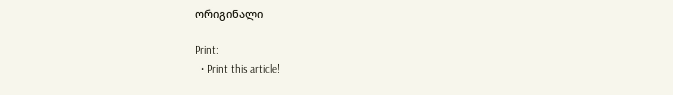ორიგინალი

Print:
  • Print this article!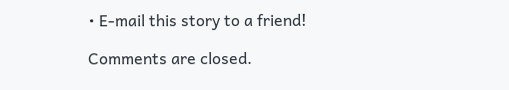• E-mail this story to a friend!

Comments are closed.